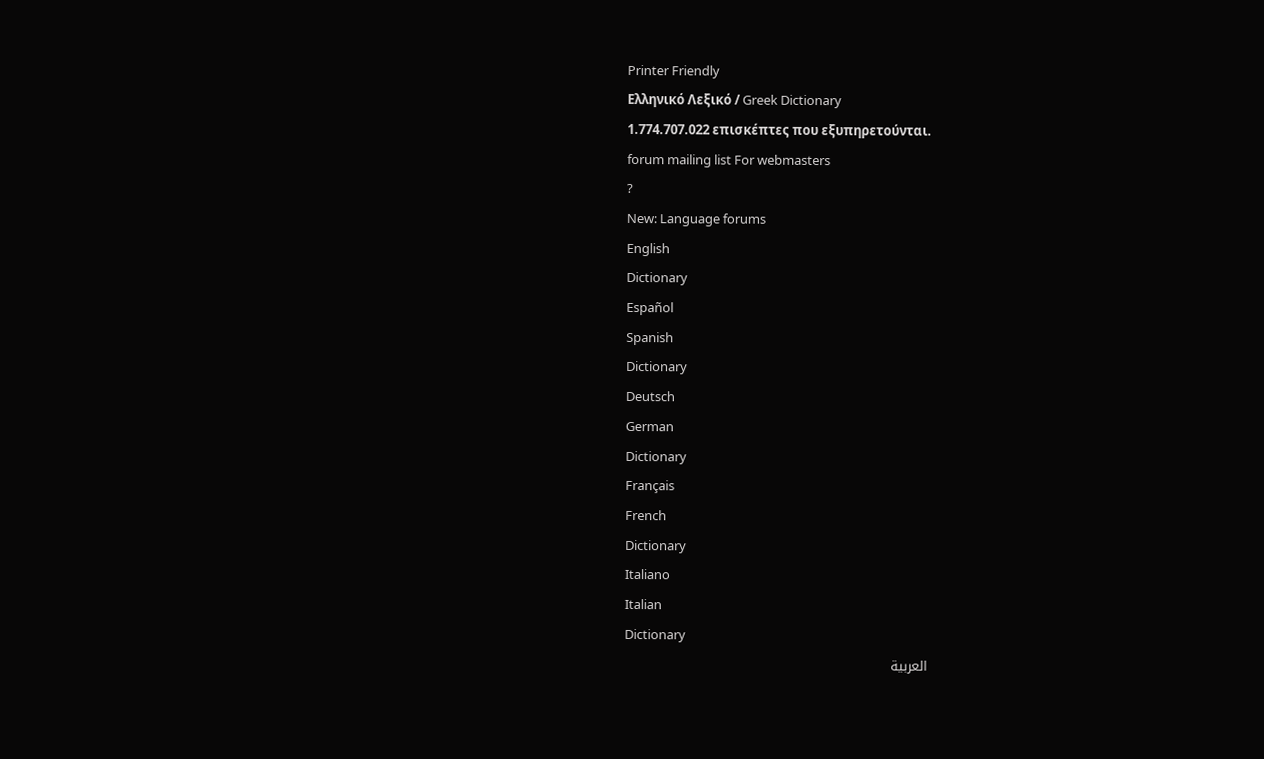Printer Friendly
Ελληνικό Λεξικό / Greek Dictionary
1.774.707.022 επισκέπτες που εξυπηρετούνται.
forum mailing list For webmasters
?
New: Language forums
English
Dictionary
Español
Spanish
Dictionary
Deutsch
German
Dictionary
Français
French
Dictionary
Italiano
Italian
Dictionary
العربية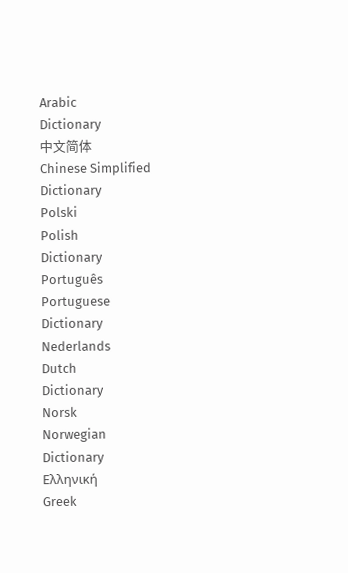Arabic
Dictionary
中文简体
Chinese Simplified
Dictionary
Polski
Polish
Dictionary
Português
Portuguese
Dictionary
Nederlands
Dutch
Dictionary
Norsk
Norwegian
Dictionary
Ελληνική
Greek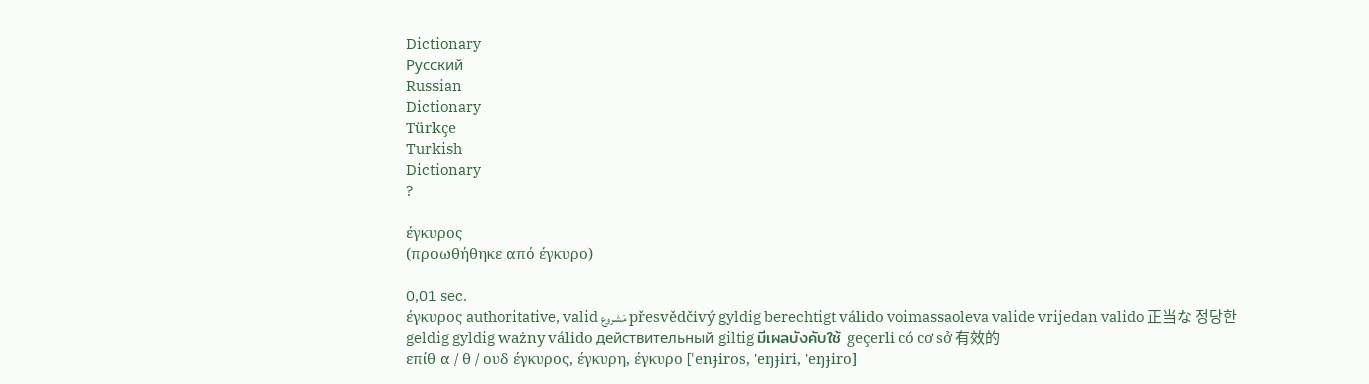Dictionary
Русский
Russian
Dictionary
Türkçe
Turkish
Dictionary
?

έγκυρος
(προωθήθηκε από έγκυρο)

0,01 sec.
έγκυρος authoritative, valid مَشروع přesvědčivý gyldig berechtigt válido voimassaoleva valide vrijedan valido 正当な 정당한 geldig gyldig ważny válido действительный giltig มีเผลบังคับใช้ geçerli có cơ sở 有效的
επίθ α / θ / ουδ έγκυρος, έγκυρη, έγκυρο ['enɟiros, 'eŋɟiri, 'eŋɟiro]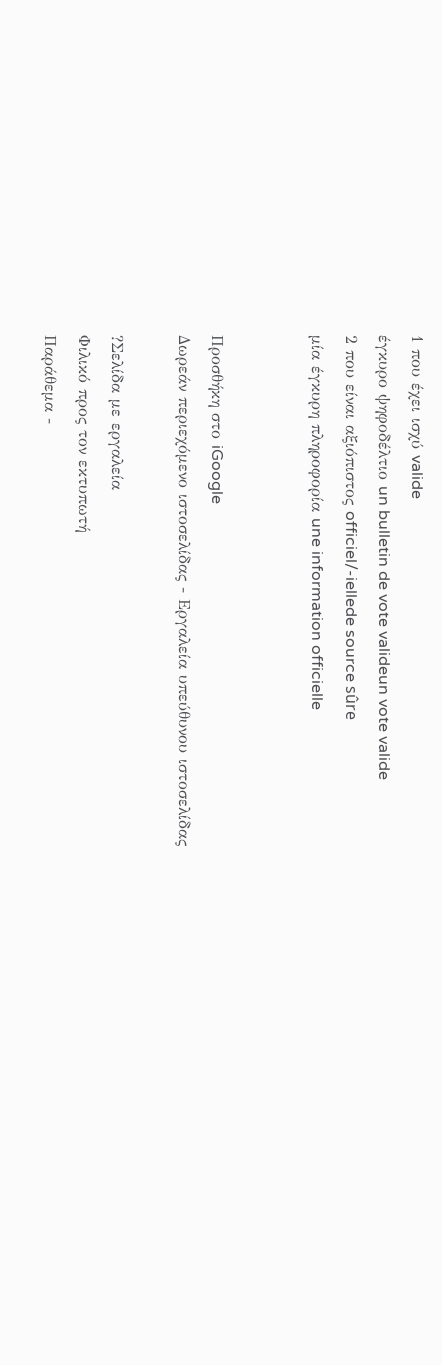1 που έχει ισχύ valide
έγκυρο ψηφοδέλτιο un bulletin de vote valideun vote valide
2 που είναι αξιόπιστος officiel/-iellede source sûre
μία έγκυρη πληροφορία une information officielle


Προσθήκη στο iGoogle
Δωρεάν περιεχόμενο ιστοσελίδας - Εργαλεία υπεύθυνου ιστοσελίδας

?Σελίδα με εργαλεία
Φιλικό προς τον εκτυπωτή
Παράθεμα -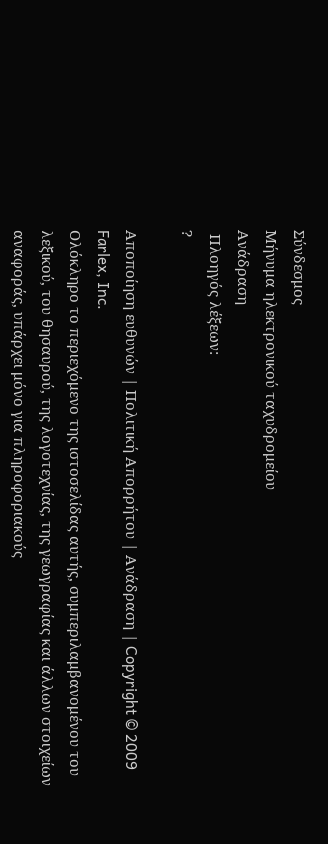Σύνδεσμος
Μήνυμα ηλεκτρονικού ταχυδρομείου
Ανάδραση
 Πλοηγός λέξεων:
?

Αποποίηση ευθυνών | Πολιτική Απορρήτου | Ανάδραση | Copyright © 2009 Farlex, Inc.
Ολόκληρο το περιεχόμενο της ιστοσελίδας αυτής, συμπεριλαμβανομένου του λεξικού, του θησαυρού, της λογοτεχνίας, της γεωγραφίας και άλλων στοιχείων αναφοράς, υπάρχει μόνο για πληροφοριακούς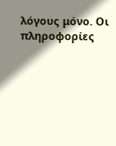λόγους μόνο. Οι πληροφορίες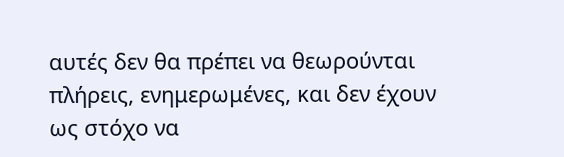αυτές δεν θα πρέπει να θεωρούνται πλήρεις, ενημερωμένες, και δεν έχουν ως στόχο να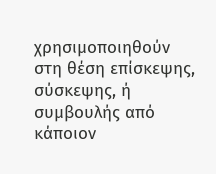χρησιμοποιηθούν στη θέση επίσκεψης, σύσκεψης, ή συμβουλής από κάποιον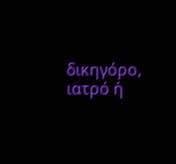δικηγόρο, ιατρό ή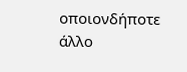οποιονδήποτε άλλο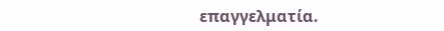επαγγελματία.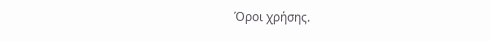Όροι χρήσης.